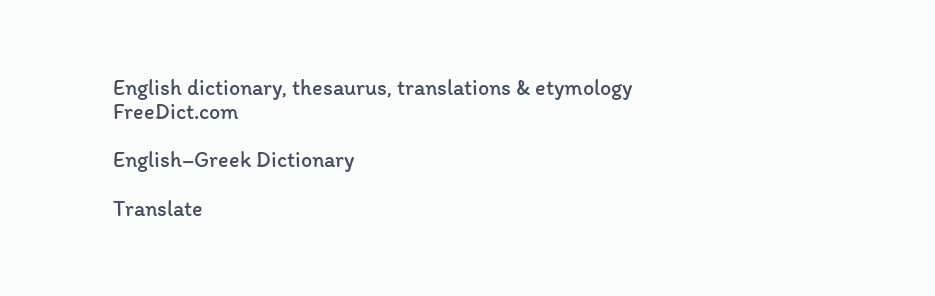English dictionary, thesaurus, translations & etymology
FreeDict.com

English–Greek Dictionary

Translate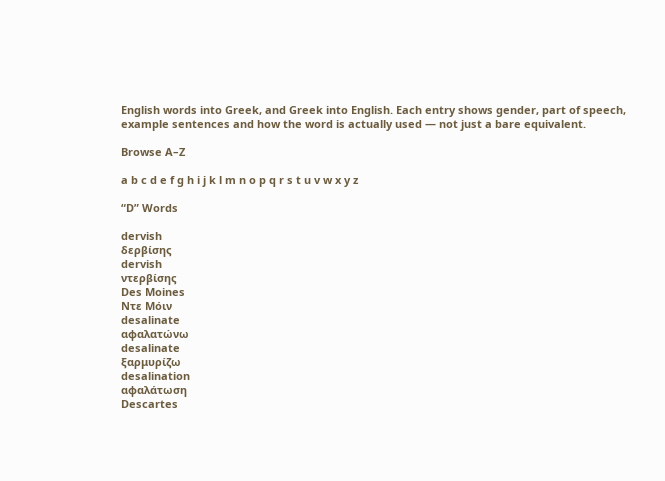English words into Greek, and Greek into English. Each entry shows gender, part of speech, example sentences and how the word is actually used — not just a bare equivalent.

Browse A–Z

a b c d e f g h i j k l m n o p q r s t u v w x y z

“D” Words

dervish
δερβίσης
dervish
ντερβίσης
Des Moines
Ντε Μόιν
desalinate
αφαλατώνω
desalinate
ξαρμυρίζω
desalination
αφαλάτωση
Descartes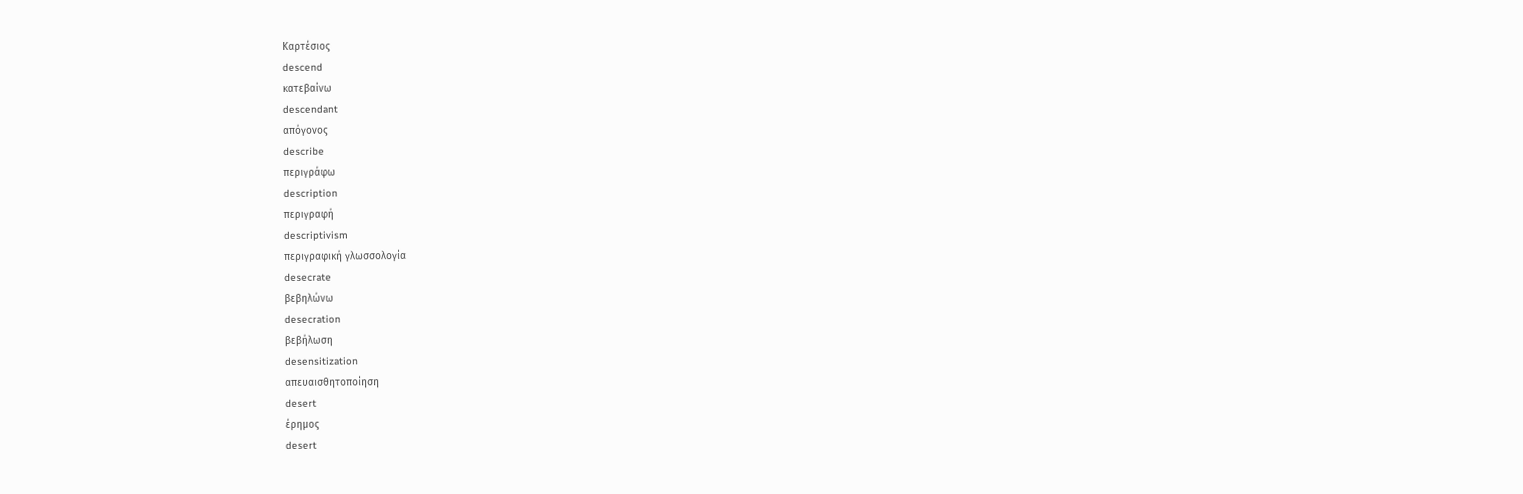Καρτέσιος
descend
κατεβαίνω
descendant
απόγονος
describe
περιγράφω
description
περιγραφή
descriptivism
περιγραφική γλωσσολογία
desecrate
βεβηλώνω
desecration
βεβήλωση
desensitization
απευαισθητοποίηση
desert
έρημος
desert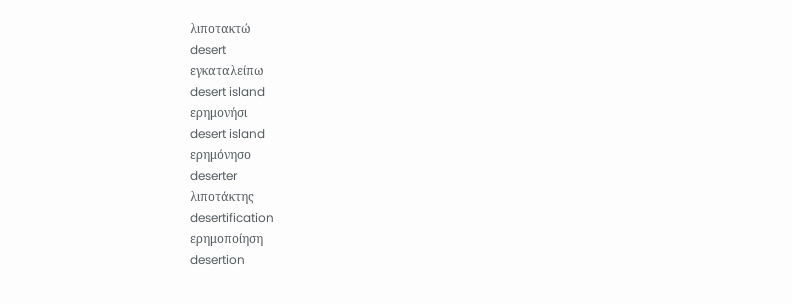λιποτακτώ
desert
εγκαταλείπω
desert island
ερημονήσι
desert island
ερημόνησο
deserter
λιποτάκτης
desertification
ερημοποίηση
desertion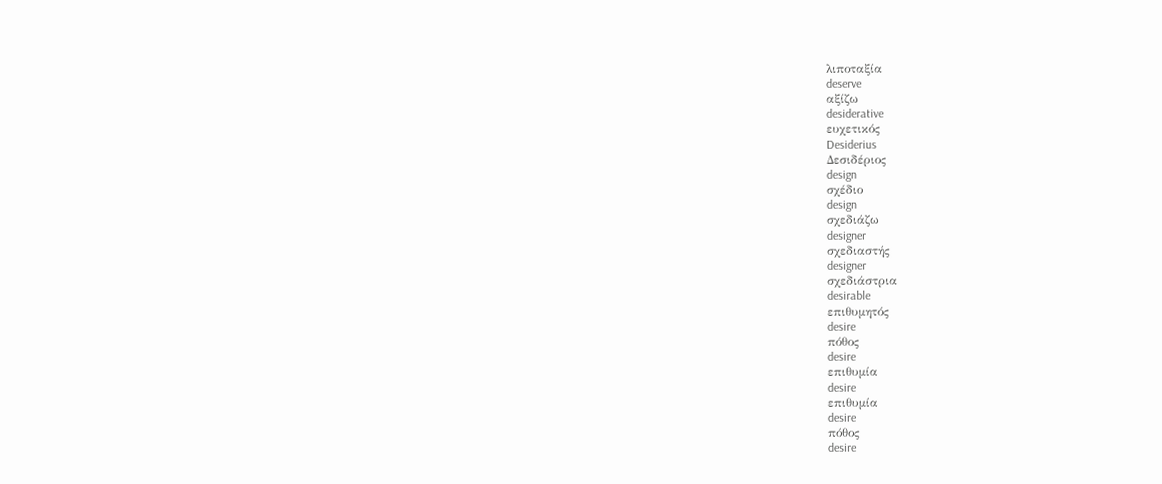λιποταξία
deserve
αξίζω
desiderative
ευχετικός
Desiderius
Δεσιδέριος
design
σχέδιο
design
σχεδιάζω
designer
σχεδιαστής
designer
σχεδιάστρια
desirable
επιθυμητός
desire
πόθος
desire
επιθυμία
desire
επιθυμία
desire
πόθος
desire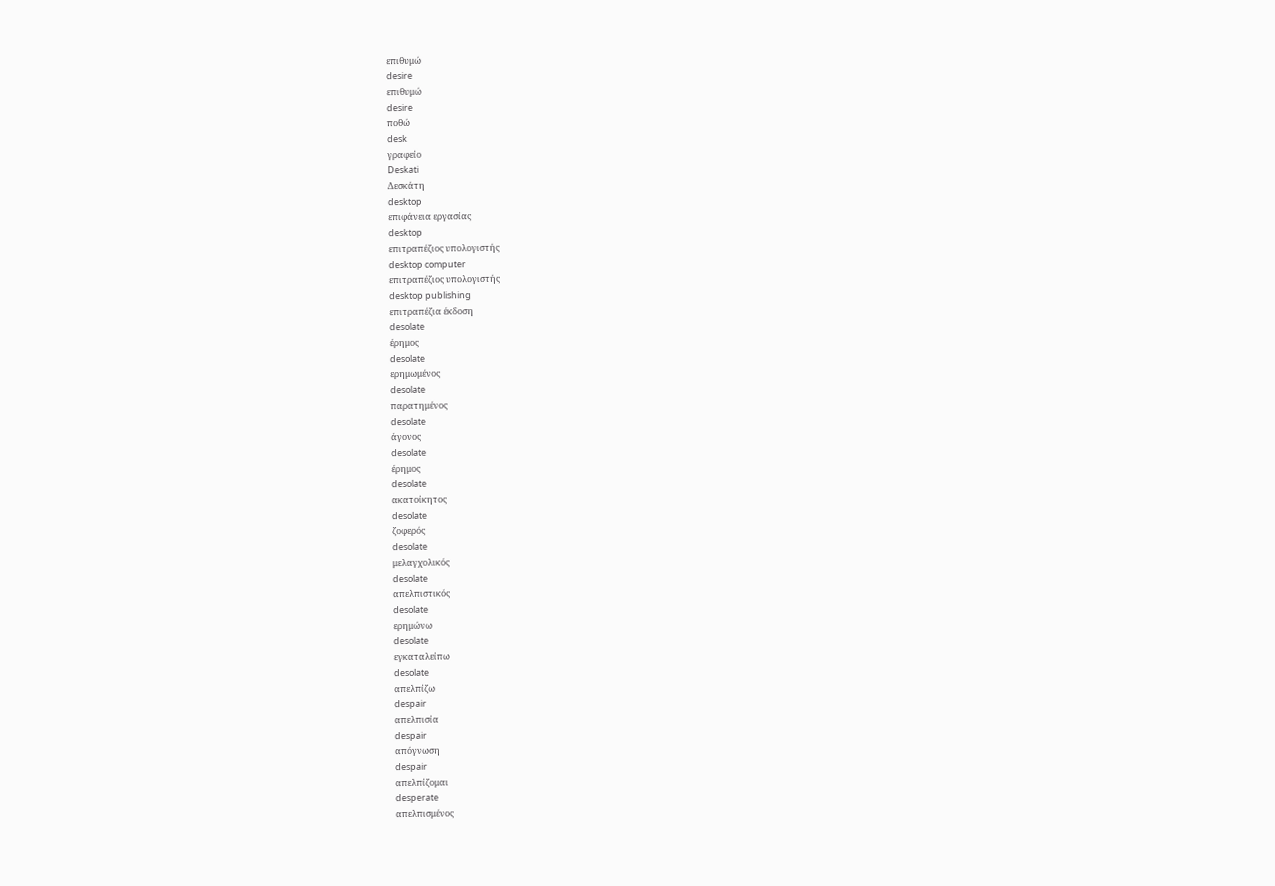επιθυμώ
desire
επιθυμώ
desire
ποθώ
desk
γραφείο
Deskati
Δεσκάτη
desktop
επιφάνεια εργασίας
desktop
επιτραπέζιος υπολογιστής
desktop computer
επιτραπέζιος υπολογιστής
desktop publishing
επιτραπέζια έκδοση
desolate
έρημος
desolate
ερημωμένος
desolate
παρατημένος
desolate
άγονος
desolate
έρημος
desolate
ακατοίκητος
desolate
ζοφερός
desolate
μελαγχολικός
desolate
απελπιστικός
desolate
ερημώνω
desolate
εγκαταλείπω
desolate
απελπίζω
despair
απελπισία
despair
απόγνωση
despair
απελπίζομαι
desperate
απελπισμένος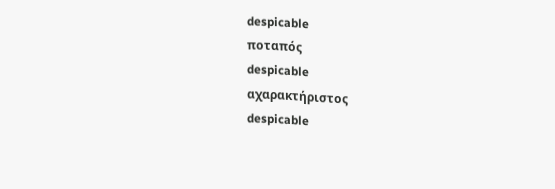despicable
ποταπός
despicable
αχαρακτήριστος
despicable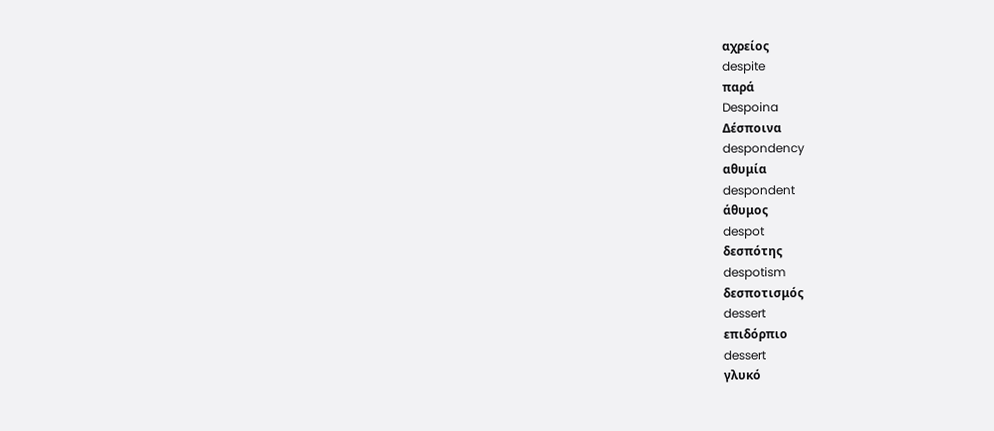αχρείος
despite
παρά
Despoina
Δέσποινα
despondency
αθυμία
despondent
άθυμος
despot
δεσπότης
despotism
δεσποτισμός
dessert
επιδόρπιο
dessert
γλυκό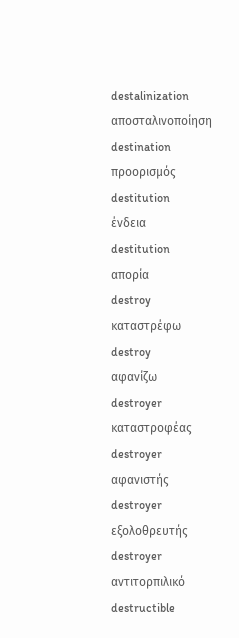destalinization
αποσταλινοποίηση
destination
προορισμός
destitution
ένδεια
destitution
απορία
destroy
καταστρέφω
destroy
αφανίζω
destroyer
καταστροφέας
destroyer
αφανιστής
destroyer
εξολοθρευτής
destroyer
αντιτορπιλικό
destructible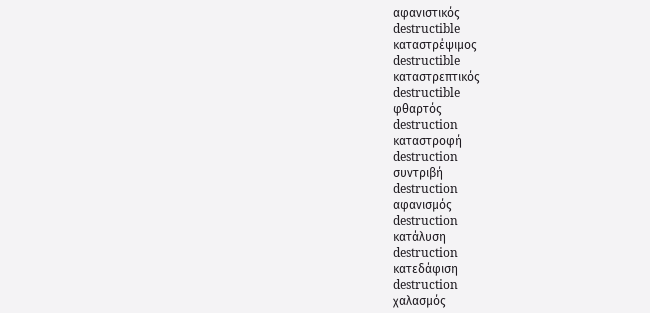αφανιστικός
destructible
καταστρέψιμος
destructible
καταστρεπτικός
destructible
φθαρτός
destruction
καταστροφή
destruction
συντριβή
destruction
αφανισμός
destruction
κατάλυση
destruction
κατεδάφιση
destruction
χαλασμός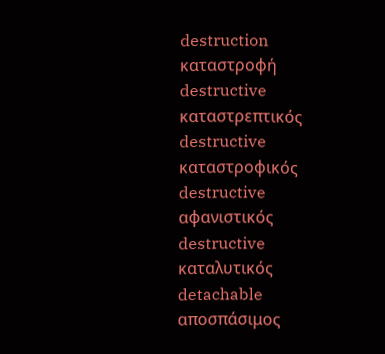destruction
καταστροφή
destructive
καταστρεπτικός
destructive
καταστροφικός
destructive
αφανιστικός
destructive
καταλυτικός
detachable
αποσπάσιμος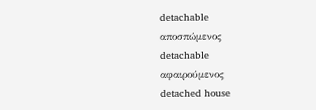detachable
αποσπώμενος
detachable
αφαιρούμενος
detached house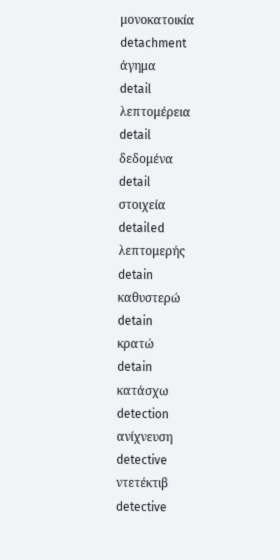μονοκατοικία
detachment
άγημα
detail
λεπτομέρεια
detail
δεδομένα
detail
στοιχεία
detailed
λεπτομερής
detain
καθυστερώ
detain
κρατώ
detain
κατάσχω
detection
ανίχνευση
detective
ντετέκτιβ
detective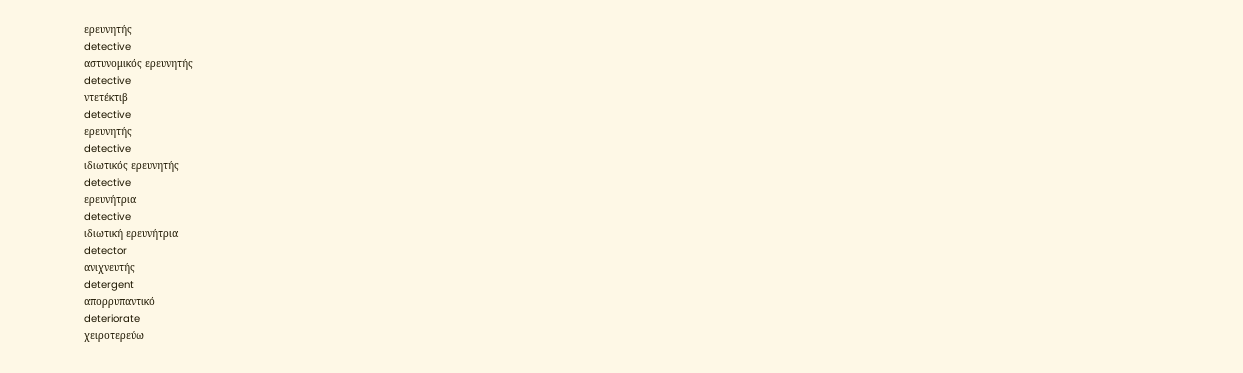ερευνητής
detective
αστυνομικός ερευνητής
detective
ντετέκτιβ
detective
ερευνητής
detective
ιδιωτικός ερευνητής
detective
ερευνήτρια
detective
ιδιωτική ερευνήτρια
detector
ανιχνευτής
detergent
απορρυπαντικό
deteriorate
χειροτερεύω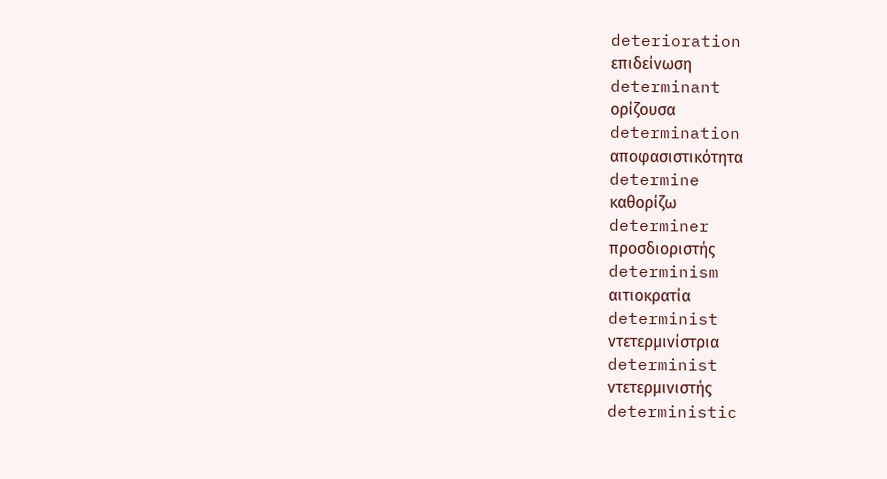deterioration
επιδείνωση
determinant
ορίζουσα
determination
αποφασιστικότητα
determine
καθορίζω
determiner
προσδιοριστής
determinism
αιτιοκρατία
determinist
ντετερμινίστρια
determinist
ντετερμινιστής
deterministic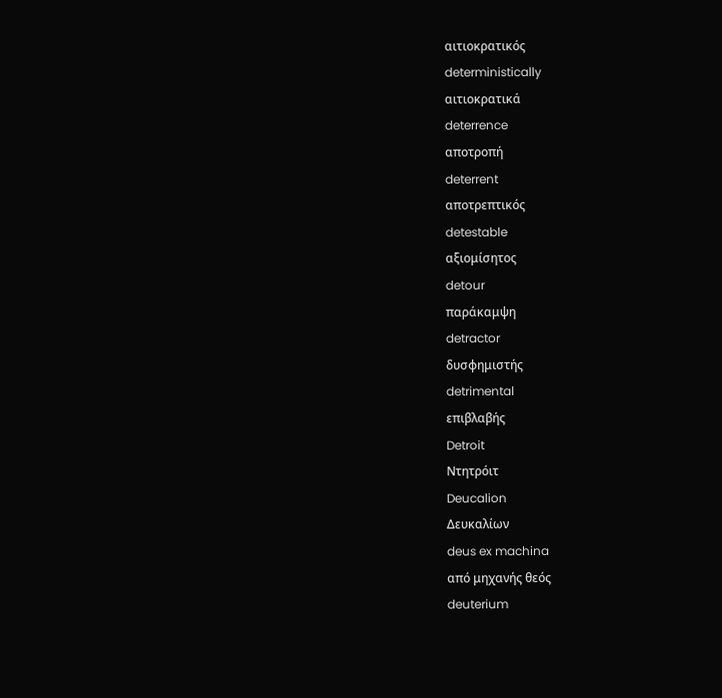αιτιοκρατικός
deterministically
αιτιοκρατικά
deterrence
αποτροπή
deterrent
αποτρεπτικός
detestable
αξιομίσητος
detour
παράκαμψη
detractor
δυσφημιστής
detrimental
επιβλαβής
Detroit
Ντητρόιτ
Deucalion
Δευκαλίων
deus ex machina
από μηχανής θεός
deuterium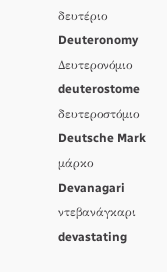δευτέριο
Deuteronomy
Δευτερονόμιο
deuterostome
δευτεροστόμιο
Deutsche Mark
μάρκο
Devanagari
ντεβανάγκαρι
devastating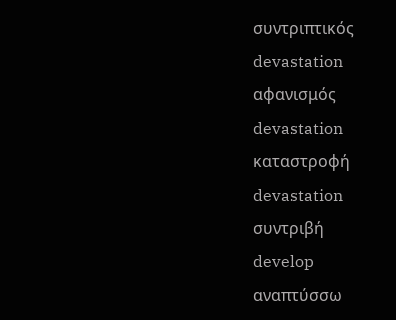συντριπτικός
devastation
αφανισμός
devastation
καταστροφή
devastation
συντριβή
develop
αναπτύσσω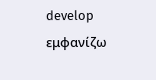develop
εμφανίζω